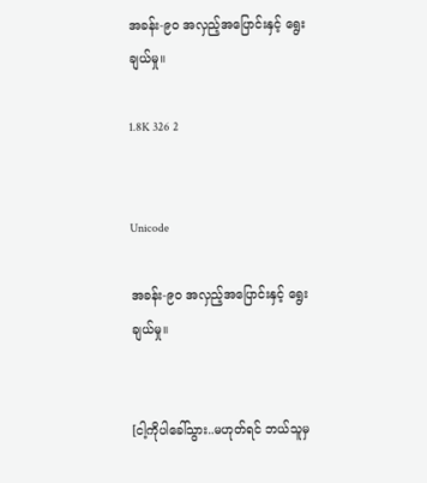အခန်း-၉၀ အလှည့်အပြောင်းနှင့် ရွေးချယ်မှု။

1.8K 326 2


Unicode

အခန်း-၉၀ အလှည့်အပြောင်းနှင့် ရွေးချယ်မှု။


[ငါ့ကိုပါခေါ်သွား..မဟုတ်ရင် ဘယ်သူမှ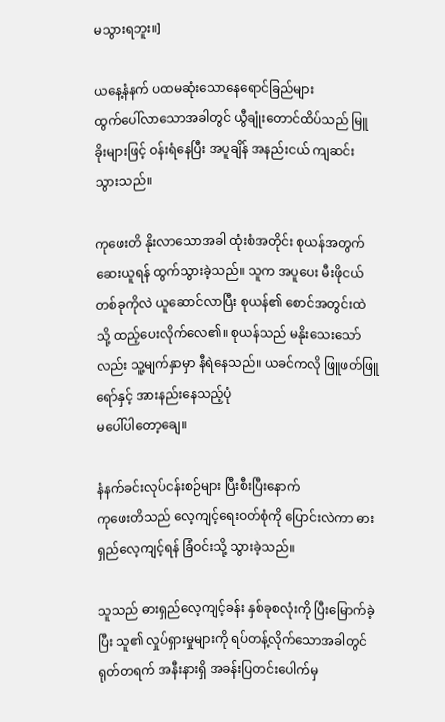မသွားရဘူး။]

ယနေ့နံနက် ပထမဆုံးသောနေရောင်ခြည်များ
ထွက်ပေါ်လာသောအခါတွင် ယွီချုံးတောင်ထိပ်သည် မြူခိုးများဖြင့် ဝန်းရံနေပြီး အပူချိန် အနည်းငယ် ကျဆင်းသွားသည်။

ကုဖေးတိ နိုးလာသောအခါ ထုံးစံအတိုင်း စုယန်အတွက် ဆေးယူရန် ထွက်သွားခဲ့သည်။ သူက အပူပေး မီးဖိုငယ်တစ်ခုကိုလဲ ယူဆောင်လာပြီး စုယန်၏ စောင်အတွင်းထဲသို့ ထည့်ပေးလိုက်လေ၏။ စုယန်သည် မနိုးသေးသော်လည်း သူ့မျက်နှာမှာ နီရဲနေသည်။ ယခင်ကလို ဖြူဖတ်ဖြူရော်နှင့် အားနည်းနေသည့်ပုံ
မပေါ်ပါတော့ချေ။

နံနက်ခင်းလုပ်ငန်းစဉ်များ ပြီးစီးပြီးနောက်
ကုဖေးတိသည် လေ့ကျင့်ရေးဝတ်စုံကို ပြောင်းလဲကာ ဓားရှည်လေ့ကျင့်ရန် ခြံဝင်းသို့ သွားခဲ့သည်။

သူသည် ဓားရှည်လေ့ကျင့်ခန်း နှစ်ခုစလုံးကို ပြီးမြောက်ခဲ့ပြီး သူ၏ လှုပ်ရှားမှုများကို ရပ်တန့်လိုက်သောအခါတွင် ရုတ်တရက် အနီးနားရှိ အခန်းပြတင်းပေါက်မှ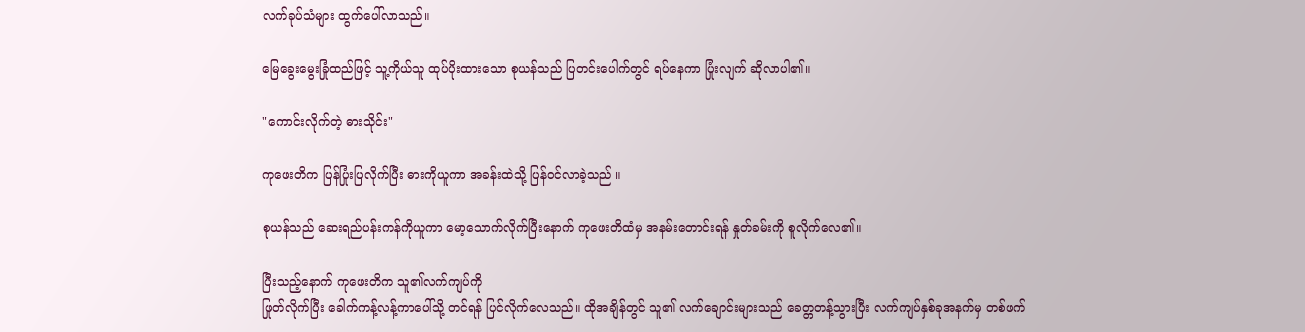လက်ခုပ်သံများ ထွက်ပေါ်လာသည်။

မြေခွေးမွေးခြုံထည်ဖြင့် သူ့ကိုယ်သူ ထုပ်ပိုးထားသော စုယန်သည် ပြတင်းပေါက်တွင် ရပ်နေကာ ပြုံးလျက် ဆိုလာပါ၏။

"ကောင်းလိုက်တဲ့ ဓားသိုင်း"

ကုဖေးတိက ပြန်ပြုံးပြလိုက်ပြီး ဓားကိုယူကာ အခန်းထဲသို့ ပြန်၀င်လာခဲ့သည် ။

စုယန်သည် ဆေးရည်ပန်းကန်ကိုယူကာ မော့သောက်လိုက်ပြီးနောက် ကု‌ဖေးတိထံမှ အနမ်းတောင်းရန် နှုတ်ခမ်းကို စူလိုက်လေ၏။

ပြီးသည့်နောက် ကုဖေးတိက သူ၏လက်ကျပ်ကို
ဖြုတ်လိုက်ပြီး ခေါက်ကန့်လန့်ကာပေါ်သို့ တင်ရန် ပြင်လိုက်လေသည်။ ထိုအချိန်တွင် သူ၏ လက်ချောင်းများသည် ခေတ္တတန့်သွားပြီး လက်ကျပ်နှစ်ခုအနက်မှ တစ်ဖက်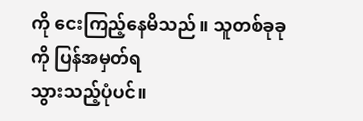ကို ငေးကြည့်နေမိသည်။ သူတစ်ခုခုကို ပြန်အမှတ်ရ
သွားသည့်ပုံပင်။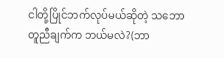ငါတို့ပြိုင်ဘက်လုပ်မယ်ဆိုတဲ့ သဘောတူညီချက်က ဘယ်မလဲ?(ဘာ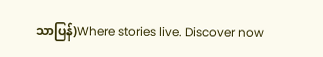သာပြန်)Where stories live. Discover now